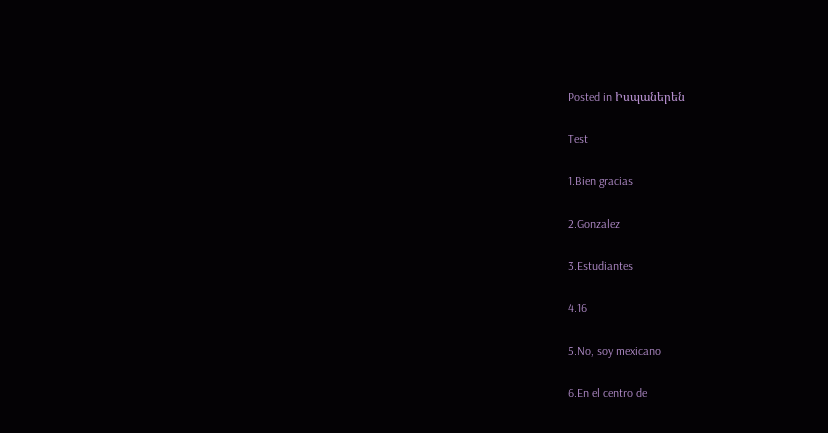Posted in Իսպաներեն

Test

1.Bien gracias

2.Gonzalez

3.Estudiantes

4.16

5.No, soy mexicano

6.En el centro de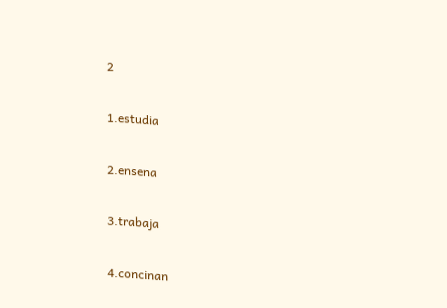2

1.estudia

2.ensena

3.trabaja

4.concinan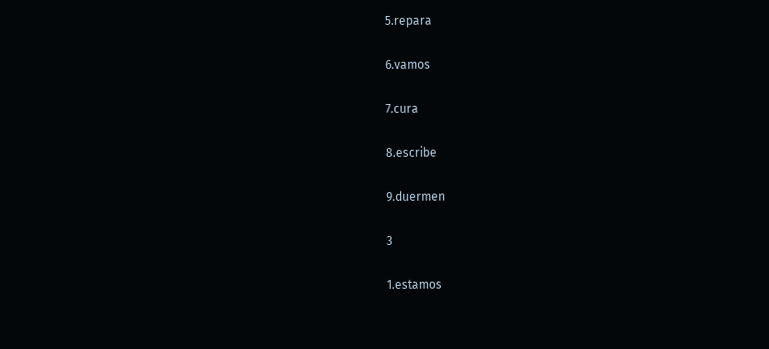5.repara

6.vamos

7.cura

8.escribe

9.duermen

3

1.estamos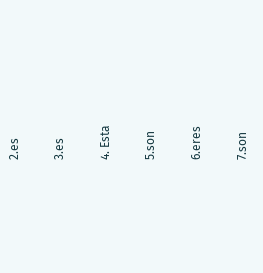2.es

3.es

4. Esta

5.son

6.eres

7.son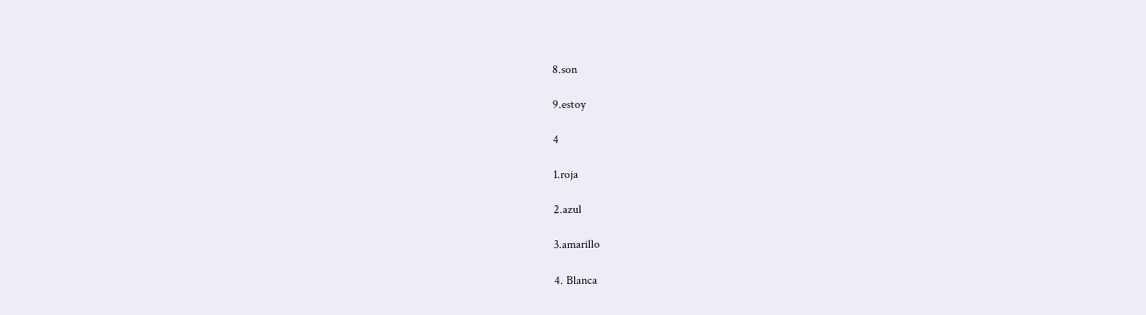8.son

9.estoy

4

1.roja

2.azul

3.amarillo

4. Blanca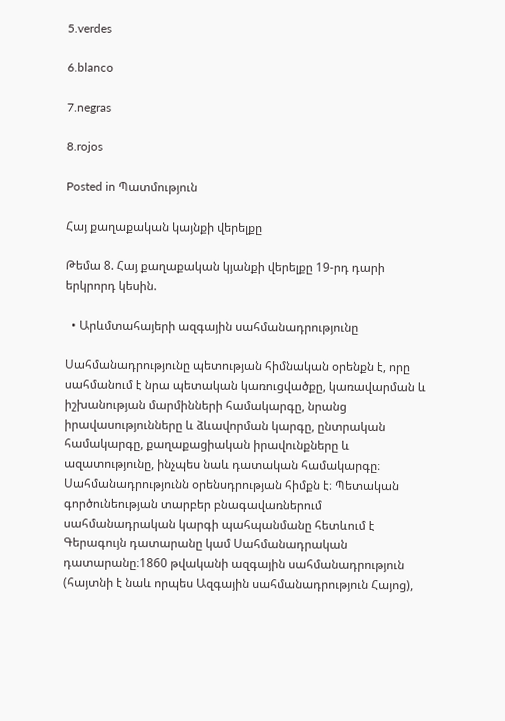5.verdes

6.blanco

7.negras

8.rojos

Posted in Պատմություն

Հայ քաղաքական կայնքի վերելքը

Թեմա 8. Հայ քաղաքական կյանքի վերելքը 19-րդ դարի երկրորդ կեսին.

  • Արևմտահայերի ազգային սահմանադրությունը

Սահմանադրությունը պետության հիմնական օրենքն է, որը սահմանում է նրա պետական կառուցվածքը, կառավարման և իշխանության մարմինների համակարգը, նրանց իրավասությունները և ձևավորման կարգը, ընտրական համակարգը, քաղաքացիական իրավունքները և ազատությունը, ինչպես նաև դատական համակարգը։ Սահմանադրությունն օրենսդրության հիմքն է։ Պետական գործունեության տարբեր բնագավառներում սահմանադրական կարգի պահպանմանը հետևում է Գերագույն դատարանը կամ Սահմանադրական դատարանը։1860 թվականի ազգային սահմանադրություն (հայտնի է նաև որպես Ազգային սահմանադրություն Հայոց),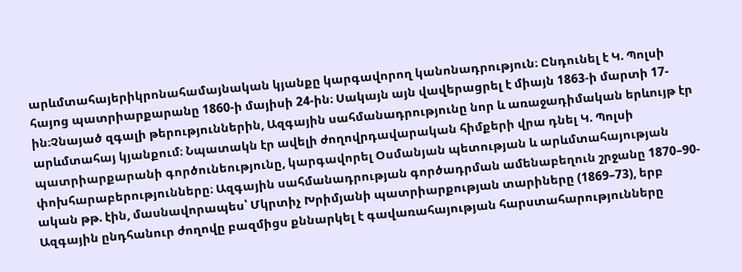արևմտահայերիկրոնահամայնական կյանքը կարգավորող կանոնադրություն։ Ընդունել է Կ. Պոլսի հայոց պատրիարքարանը 1860-ի մայիսի 24-ին։ Սակայն այն վավերացրել է միայն 1863-ի մարտի 17-ին։Չնայած զգալի թերություններին, Ազգային սահմանադրությունը նոր և առաջադիմական երևույթ էր արևմտահայ կյանքում։ Նպատակն էր ավելի ժողովրդավարական հիմքերի վրա դնել Կ. Պոլսի պատրիարքարանի գործունեությունը, կարգավորել Օսմանյան պետության և արևմտահայության փոխհարաբերությունները։ Ազգային սահմանադրության գործադրման ամենաբեղուն շրջանը 1870–90-ական թթ. էին, մասնավորապես՝ Մկրտիչ Խրիմյանի պատրիարքության տարիները (1869–73), երբ Ազգային ընդհանուր ժողովը բազմիցս քննարկել է գավառահայության հարստահարությունները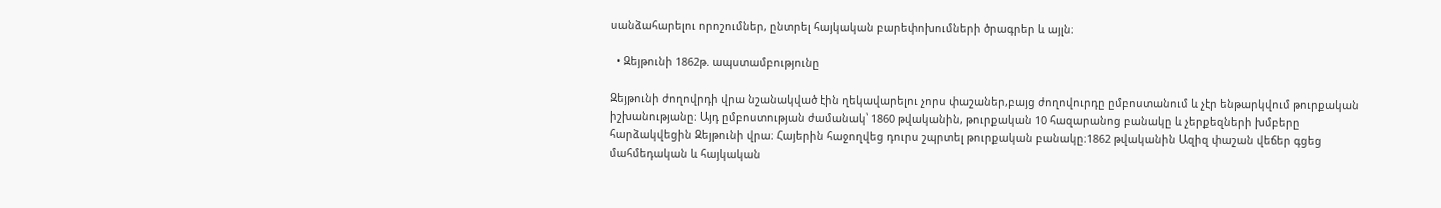սանձահարելու որոշումներ, ընտրել հայկական բարեփոխումների ծրագրեր և այլն։

  • Զեյթունի 1862թ. ապստամբությունը

Զեյթունի ժողովրդի վրա նշանակված էին ղեկավարելու չորս փաշաներ,բայց ժողովուրդը ըմբոստանում և չէր ենթարկվում թուրքական իշխանությանը։ Այդ ըմբոստության ժամանակ՝ 1860 թվականին, թուրքական 10 հազարանոց բանակը և չերքեզների խմբերը հարձակվեցին Զեյթունի վրա։ Հայերին հաջողվեց դուրս շպրտել թուրքական բանակը։1862 թվականին Ազիզ փաշան վեճեր գցեց մահմեդական և հայկական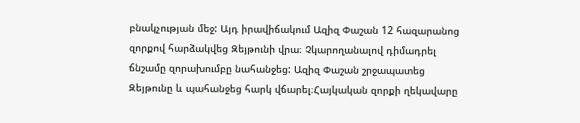բնակչության մեջ: Այդ իրավիճակում Ազիզ Փաշան 12 հազարանոց զորքով հարձակվեց Զեյթունի վրա։ Չկարողանալով դիմադրել ճնշամը զորախումբը նահանջեց: Ազիզ Փաշան շրջապատեց Զեյթունը և պահանջեց հարկ վճարել։Հայկական զորքի ղեկավարը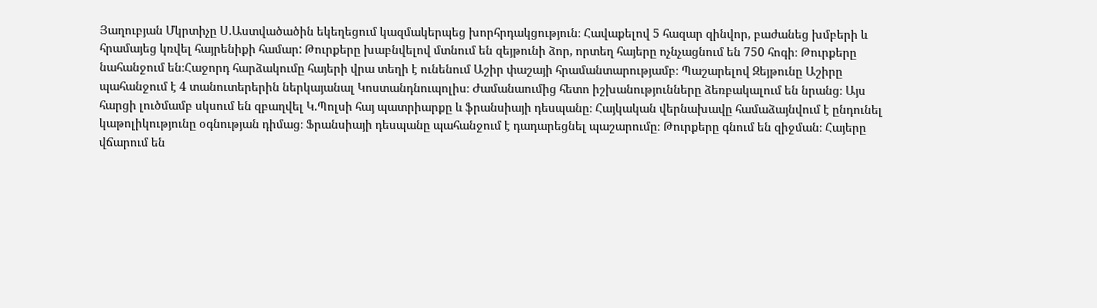Յաղուբյան Մկրտիչը Ս.Աստվածածին եկեղեցում կազմակերպեց խորհրդակցություն։ Հավաքելով 5 հազար զինվոր, բաժանեց խմբերի և հրամայեց կռվել հայրենիքի համար: Թուրքերը խաբնվելով մտնում են զեյթունի ձոր, որտեղ հայերը ոչնչացնում են 750 հոգի։ Թուրքերը նահանջում են։Հաջորդ հարձակումը հայերի վրա տեղի է ունենում Աշիր փաշայի հրամանտարությամբ։ Պաշարելով Զեյթունը Աշիրը պահանջում է 4 տանուտերերին ներկայանալ Կոստանդնուպոլիս։ Ժամանաումից հետո իշխանությունները ձեռբակալում են նրանց։ Այս հարցի լուծմամբ սկսում են զբաղվել Կ.Պոլսի հայ պատրիարքը և ֆրանսիայի դեսպանը։ Հայկական վերնախավը համաձայնվում է ընդունել կաթոլիկությունը օգնության դիմաց։ Ֆրանսիայի դեսպանը պահանջում է դադարեցնել պաշարումը։ Թուրքերը գնում են զիջման։ Հայերը վճարում են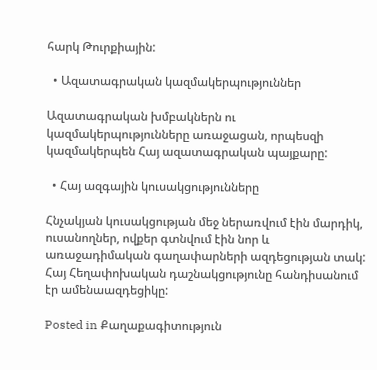հարկ Թուրքիային:

  • Ազատագրական կազմակերպություններ

Ազատագրական խմբակներն ու կազմակերպությունները առաջացան, որպեսզի կազմակերպեն Հայ ազատագրական պայքարը:

  • Հայ ազգային կուսակցությունները

Հնչակյան կուսակցության մեջ ներառվում էին մարդիկ, ուսանողներ, ովքեր գտնվում էին նոր և առաջադիմական գաղափարների ազդեցության տակ: Հայ Հեղափոխական դաշնակցությունը հանդիսանում էր ամենաազդեցիկը:

Posted in Քաղաքագիտություն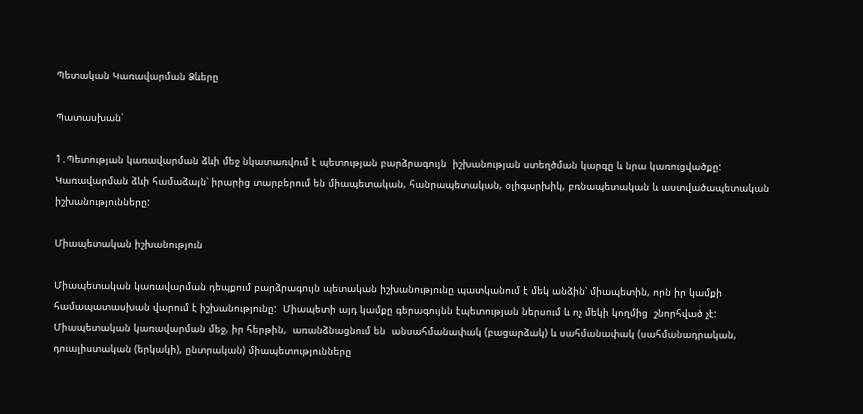Պետական Կառավարման Ձևերը

Պատասխան՝

1․Պետության կառավարման ձևի մեջ նկատառվում է պետության բարձրագույն  իշխանության ստեղծման կարգը և նրա կառուցվածքը:  Կառավարման ձևի համաձայն՝ իրարից տարբերում են միապետական, հանրապետական, օլիգարխիկ, բռնապետական և աստվածապետական իշխանությունները:

Միապետական իշխանություն

Միապետական կառավարման դեպքում բարձրագույն պետական իշխանությունը պատկանում է մեկ անձին՝ միապետին, որն իր կամքի համապատասխան վարում է իշխանությունը:  Միապետի այդ կամքը գերագույնն էպետության ներսում և ոչ մեկի կողմից  շնորհված չէ: Միապետական կառավարման մեջ, իր հերթին,  առանձնացնում են  անսահմանափակ (բացարձակ) և սահմանափակ (սահմանադրական,  դուալիստական (երկակի), ընտրական) միապետությունները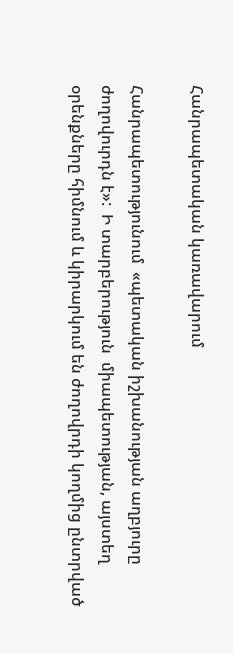Հանրապետական կառավարում

Հանրապետությունում  «պետական իշխանության աղբյուրը ժողովուրդն է»:  Ի տարբերություն  միապետության, այստեղ օրենքները հիմնում և կիրարկում են ժողովրդի կողմից ընտրված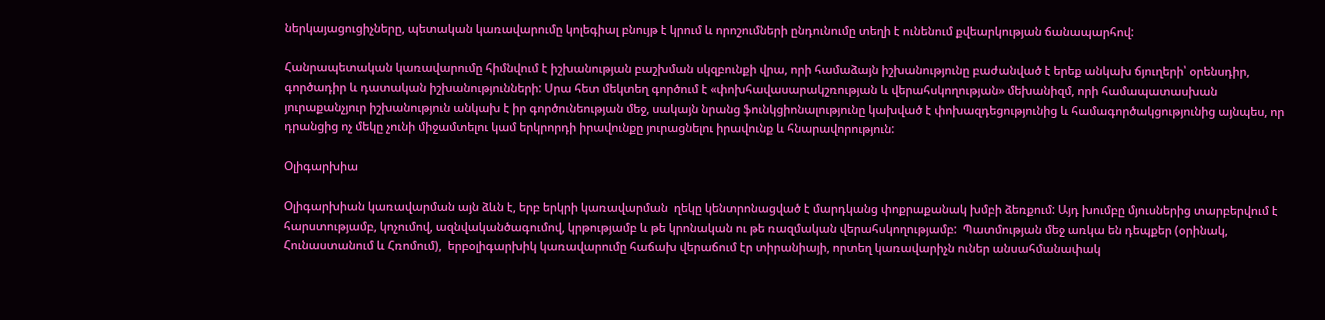ներկայացուցիչները, պետական կառավարումը կոլեգիալ բնույթ է կրում և որոշումների ընդունումը տեղի է ունենում քվեարկության ճանապարհով:

Հանրապետական կառավարումը հիմնվում է իշխանության բաշխման սկզբունքի վրա, որի համաձայն իշխանությունը բաժանված է երեք անկախ ճյուղերի՝ օրենսդիր, գործադիր և դատական իշխանությունների: Սրա հետ մեկտեղ գործում է «փոխհավասարակշռության և վերահսկողության» մեխանիզմ, որի համապատասխան յուրաքանչյուր իշխանություն անկախ է իր գործունեության մեջ, սակայն նրանց ֆունկցիոնալությունը կախված է փոխազդեցությունից և համագործակցությունից այնպես, որ դրանցից ոչ մեկը չունի միջամտելու կամ երկրորդի իրավունքը յուրացնելու իրավունք և հնարավորություն:

Օլիգարխիա

Օլիգարխիան կառավարման այն ձևն է, երբ երկրի կառավարման  ղեկը կենտրոնացված է մարդկանց փոքրաքանակ խմբի ձեռքում: Այդ խումբը մյուսներից տարբերվում է  հարստությամբ, կոչումով, ազնվականծագումով, կրթությամբ և թե կրոնական ու թե ռազմական վերահսկողությամբ:  Պատմության մեջ առկա են դեպքեր (օրինակ, Հունաստանում և Հռոմում),  երբօլիգարխիկ կառավարումը հաճախ վերաճում էր տիրանիայի, որտեղ կառավարիչն ուներ անսահմանափակ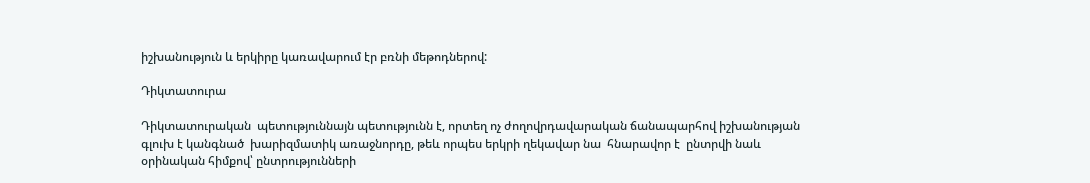իշխանություն և երկիրը կառավարում էր բռնի մեթոդներով:

Դիկտատուրա

Դիկտատուրական  պետություննայն պետությունն է, որտեղ ոչ ժողովրդավարական ճանապարհով իշխանության գլուխ է կանգնած  խարիզմատիկ առաջնորդը, թեև որպես երկրի ղեկավար նա  հնարավոր է  ընտրվի նաև օրինական հիմքով՝ ընտրությունների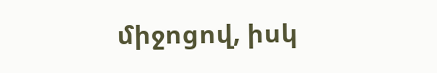միջոցով, իսկ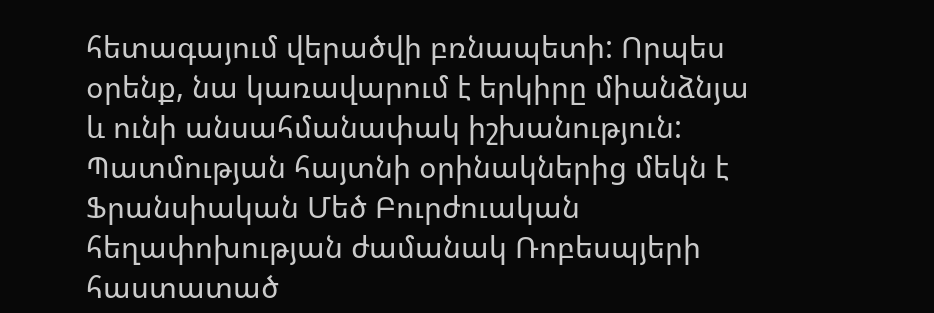հետագայում վերածվի բռնապետի: Որպես օրենք, նա կառավարում է երկիրը միանձնյա և ունի անսահմանափակ իշխանություն:  Պատմության հայտնի օրինակներից մեկն է Ֆրանսիական Մեծ Բուրժուական հեղափոխության ժամանակ Ռոբեսպյերի հաստատած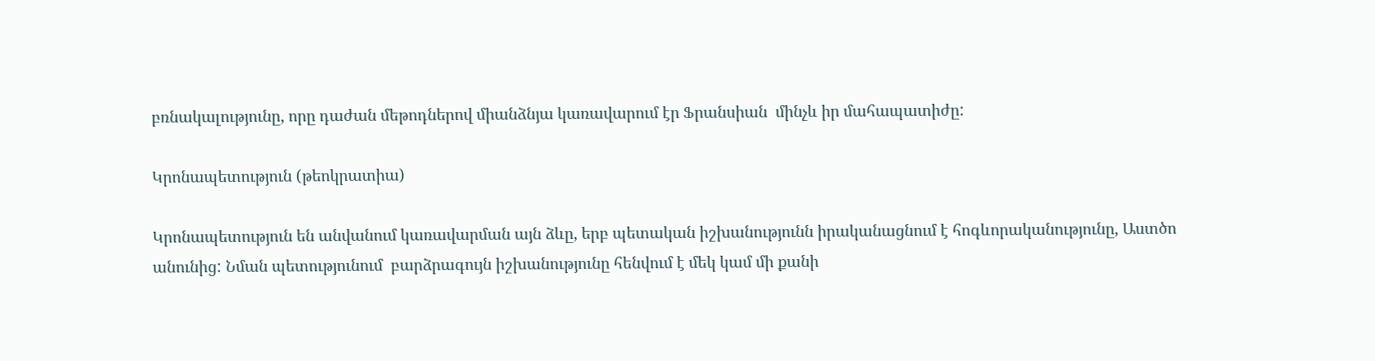բռնակալությունը, որը դաժան մեթոդներով միանձնյա կառավարում էր Ֆրանսիան  մինչև իր մահապատիժը:

Կրոնապետություն (թեոկրատիա)

Կրոնապետություն են անվանում կառավարման այն ձևը, երբ պետական իշխանությունն իրականացնում է հոգևորականությունը, Աստծո անունից: Նման պետությունում  բարձրագույն իշխանությունը հենվում է մեկ կամ մի քանի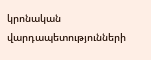կրոնական վարդապետությունների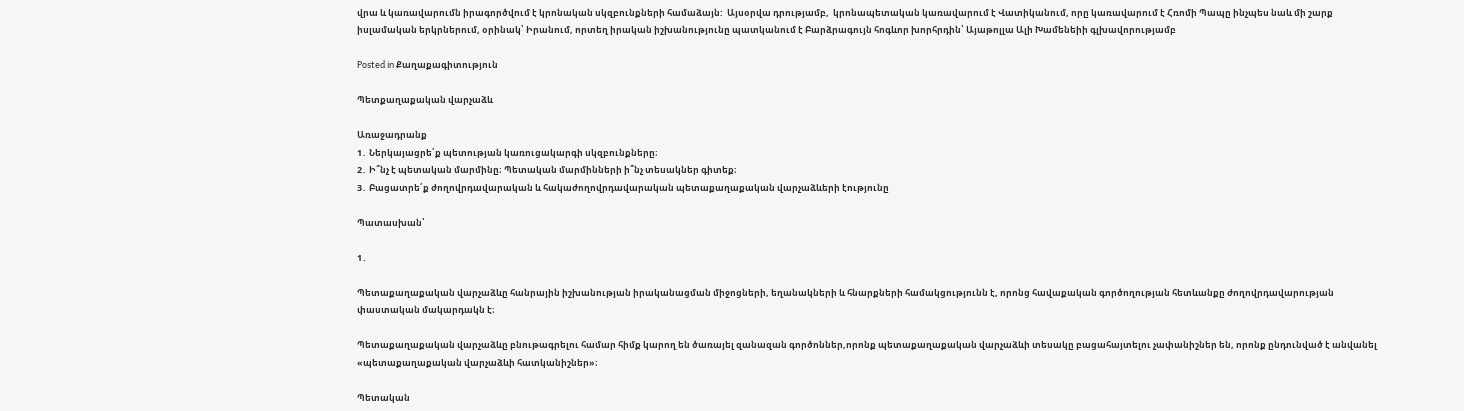վրա և կառավարումն իրագործվում է կրոնական սկզբունքների համաձայն:  Այսօրվա դրությամբ,  կրոնապետական կառավարում է Վատիկանում, որը կառավարում է Հռոմի Պապը ինչպես նաև մի շարք իսլամական երկրներում, օրինակ՝ Իրանում, որտեղ իրական իշխանությունը պատկանում է Բարձրագույն հոգևոր խորհրդին՝ Այաթոլլա Ալի Խամենեիի գլխավորությամբ

Posted in Քաղաքագիտություն

Պետքաղաքական վարչաձև

Առաջադրանք
1․ Ներկայացրե՛ք պետության կառուցակարգի սկզբունքները։
2․ Ի՞նչ է պետական մարմինը։ Պետական մարմինների ի՞նչ տեսակներ գիտեք։
3․ Բացատրե՛ք ժողովրդավարական և հակաժողովրդավարական պետաքաղաքական վարչաձևերի էությունը

Պատասխան՝

1․

Պետաքաղաքական վարչաձևը հանրային իշխանության իրականացման միջոցների, եղանակների և հնարքների համակցությունն է, որոնց հավաքական գործողության հետևանքը ժողովրդավարության փաստական մակարդակն է։

Պետաքաղաքական վարչաձևը բնութագրելու համար հիմք կարող են ծառայել զանազան գործոններ,որոնք պետաքաղաքական վարչաձևի տեսակը բացահայտելու չափանիշներ են, որոնք ընդունված է անվանել «պետաքաղաքական վարչաձևի հատկանիշներ»։

Պետական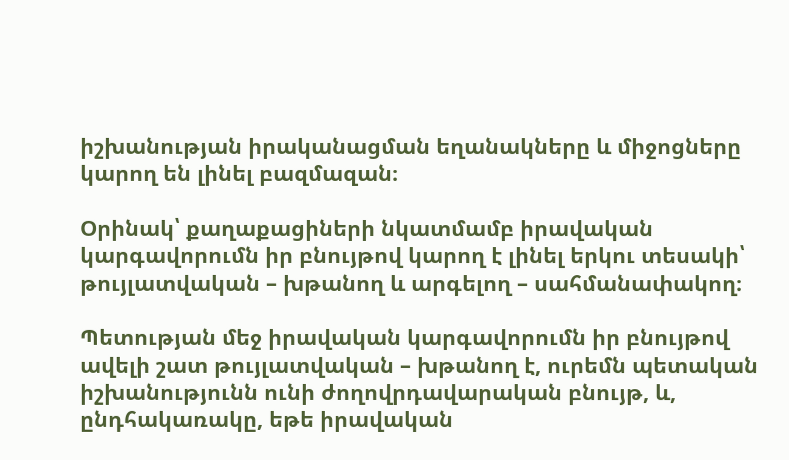իշխանության իրականացման եղանակները և միջոցները կարող են լինել բազմազան։

Օրինակ՝ քաղաքացիների նկատմամբ իրավական կարգավորումն իր բնույթով կարող է լինել երկու տեսակի՝ թույլատվական – խթանող և արգելող – սահմանափակող։

Պետության մեջ իրավական կարգավորումն իր բնույթով ավելի շատ թույլատվական – խթանող է, ուրեմն պետական իշխանությունն ունի ժողովրդավարական բնույթ, և, ընդհակառակը, եթե իրավական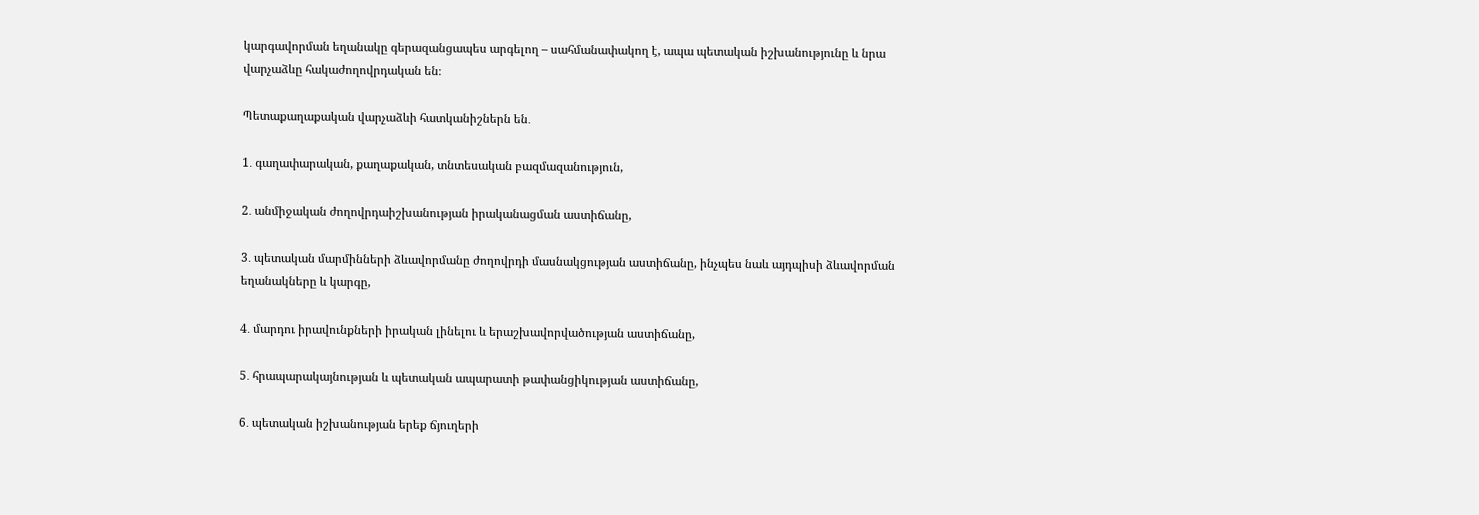կարգավորման եղանակը գերազանցապես արգելող – սահմանափակող է, ապա պետական իշխանությունը և նրա վարչաձևը հակաժողովրդական են։

Պետաքաղաքական վարչաձևի հատկանիշներն են․

1․ գաղափարական, քաղաքական, տնտեսական բազմազանություն,

2․ անմիջական ժողովրդաիշխանության իրականացման աստիճանը,

3․ պետական մարմինների ձևավորմանը ժողովրդի մասնակցության աստիճանը, ինչպես նաև այդպիսի ձևավորման եղանակները և կարգը,

4․ մարդու իրավունքների իրական լինելու և երաշխավորվածության աստիճանը,

5․ հրապարակայնության և պետական ապարատի թափանցիկության աստիճանը,

6․ պետական իշխանության երեք ճյուղերի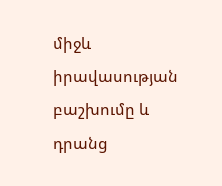միջև իրավասության բաշխումը և դրանց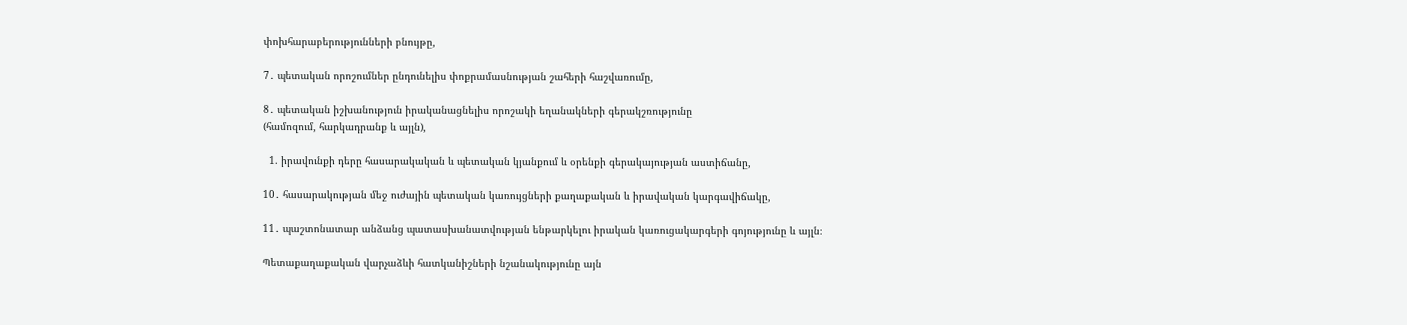փոխհարաբերությունների բնույթը,

7․ պետական որոշումներ ընդունելիս փոքրամասնության շահերի հաշվառումը,

8․ պետական իշխանություն իրականացնելիս որոշակի եղանակների գերակշռությունը                                                      (համոզում, հարկադրանք և այլն),

  1. իրավունքի դերը հասարակական և պետական կյանքում և օրենքի գերակայության աստիճանը,

10․ հասարակության մեջ ուժային պետական կառույցների քաղաքական և իրավական կարգավիճակը,

11․ պաշտոնատար անձանց պատասխանատվության ենթարկելու իրական կառուցակարգերի գոյությունը և այլն։

Պետաքաղաքական վարչաձևի հատկանիշների նշանակությունը այն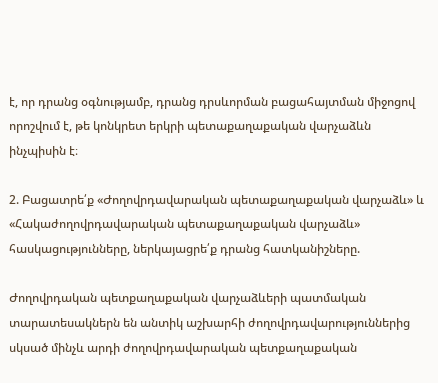է, որ դրանց օգնությամբ, դրանց դրսևորման բացահայտման միջոցով որոշվում է, թե կոնկրետ երկրի պետաքաղաքական վարչաձևն ինչպիսին է։

2. Բացատրե՛ք «Ժողովրդավարական պետաքաղաքական վարչաձև» և «Հակաժողովրդավարական պետաքաղաքական վարչաձև» հասկացությունները, ներկայացրե՛ք դրանց հատկանիշները.

Ժողովրդական պետքաղաքական վարչաձևերի պատմական տարատեսակներն են անտիկ աշխարհի ժողովրդավարություններից սկսած մինչև արդի ժողովրդավարական պետքաղաքական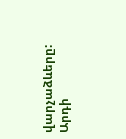վարչաձևերը: Արդի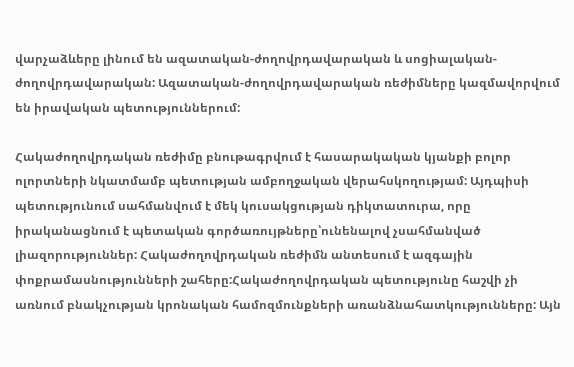վարչաձևերը լինում են ազատական-ժողովրդավարական և սոցիալական-ժողովրդավարական: Ազատական-ժողովրդավարական ռեժիմները կազմավորվում են իրավական պետություններում:

Հակաժողովրդական ռեժիմը բնութագրվում է հասարակական կյանքի բոլոր ոլորտների նկատմամբ պետության ամբողջական վերահսկողությամ: Այդպիսի պետությունում սահմանվում է մեկ կուսակցության դիկտատուրա, որը իրականացնում է պետական գործառույթները՝ունենալով չսահմանված լիազորություններ: Հակաժողովրդական ռեժիմն անտեսում է ազգային փոքրամասնությունների շահերը:Հակաժողովրդական պետությունը հաշվի չի առնում բնակչության կրոնական համոզմունքների առանձնահատկությունները: Այն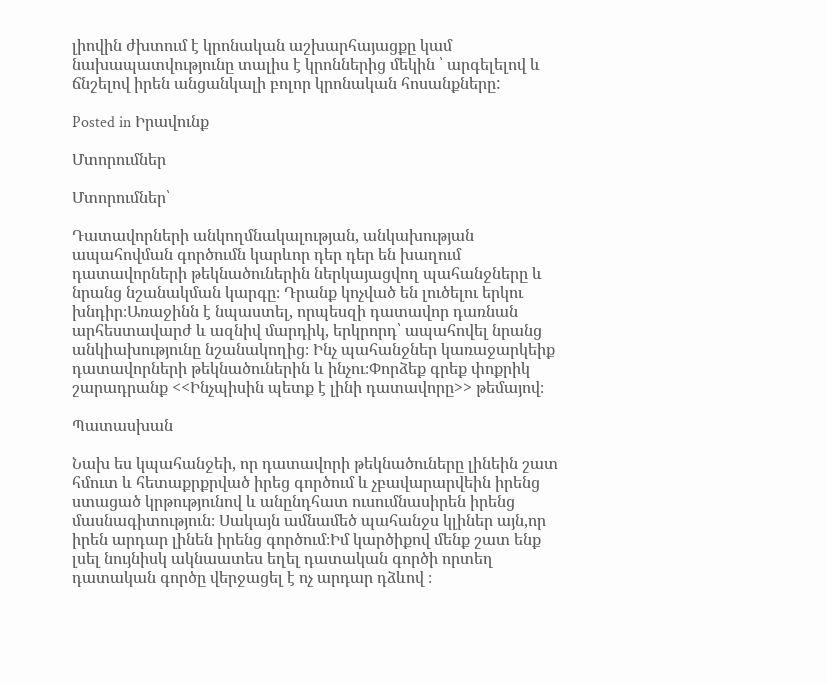լիովին ժխտում է կրոնական աշխարհայացքը կամ նախապատվությունը տալիս է կրոններից մեկին ՝ արգելելով և ճնշելով իրեն անցանկալի բոլոր կրոնական հոսանքները:

Posted in Իրավունք

Մտորումներ

Մտորումներ՝

Դատավորների անկողմնակալության, անկախության ապահովման գործումն կարևոր դեր դեր են խաղում դատավորների թեկնածուներին ներկայացվող պահանջները և նրանց նշանակման կարգը։ Դրանք կոչված են լուծելու երկու խնդիր։Առաջինն է նպաստել, որպեսզի դատավոր դառնան արհեստավարժ և ազնիվ մարդիկ, երկրորդ՝ ապահովել նրանց անկիախությունը նշանակողից։ Ինչ պահանջներ կառաջարկեիք դատավորների թեկնածուներին և ինչու։Փորձեք գրեք փոքրիկ շարադրանք <<Ինչպիսին պետք է լինի դատավորը>> թեմայով։

Պատասխան

Նախ ես կպահանջեի, որ դատավորի թեկնածուները լինեին շատ հմուտ և հետաքրքրված իրեց գործում և չբավարարվեին իրենց ստացած կրթությունով և անընդհատ ուսումնասիրեն իրենց մասնագիտություն։ Սակայն ամնամեծ պահանջս կլիներ այն,որ իրեն արդար լինեն իրենց գործում։Իմ կարծիքով մենք շատ ենք լսել նույնիսկ ակնաատես եղել դատական գործի որտեղ դատական գործը վերջացել է ոչ արդար դձևով ։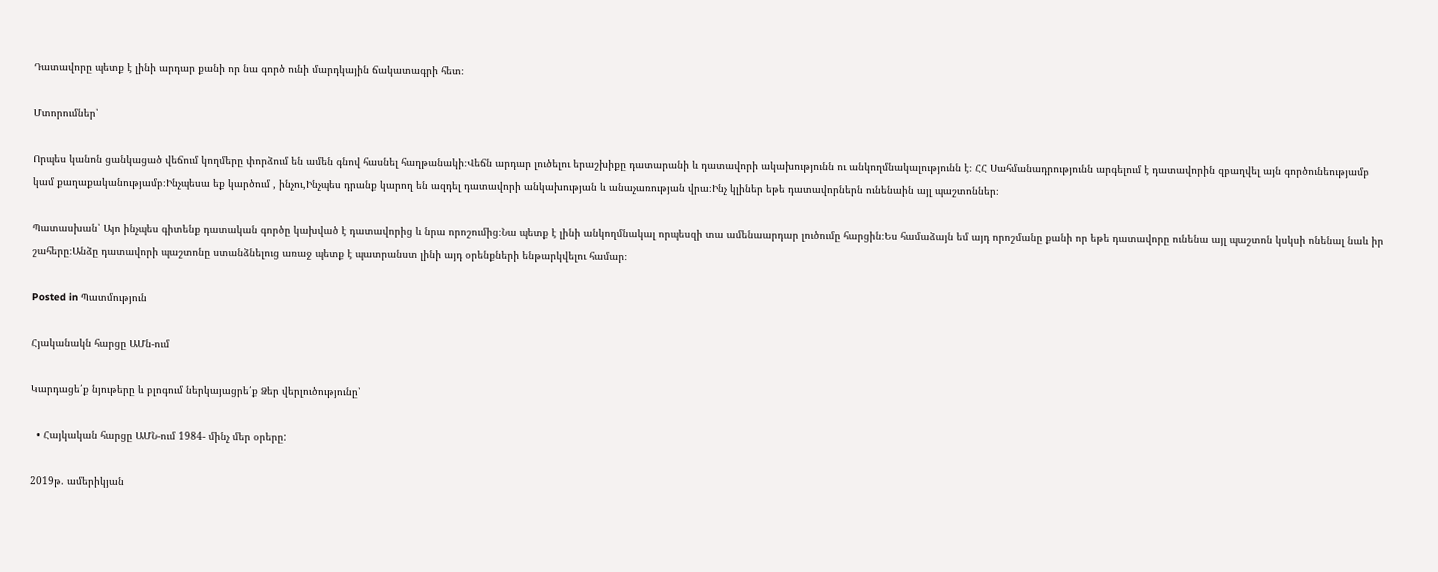Դատավորը պետք է լինի արդար քանի որ նա գործ ունի մարդկային ճակատագրի հետ։

Մտորումներ՝

Որպես կանոն ցանկացած վեճում կողմերը փորձում են ամեն գնով հասնել հաղթանակի։Վեճն արդար լուծելու երաշխիքը դատարանի և դատավորի ակախությունն ու անկողմնակալությունն է։ ՀՀ Սահմանադրությունն արգելում է դատավորին զբաղվել այն գործունեությամբ կամ քաղաքականությամբ։Ինչպեսա եք կարծում , ինչու,Ինչպես դրանք կարող են ազդել դատավորի անկախության և անաչառության վրա։Ինչ կլիներ եթե դատավորներն ունենաին այլ պաշտոններ։

Պատասխան՝ Այո ինչպես գիտենք դատական գործը կախված է դատավորից և նրա որոշումից։Նա պետք է լինի անկողմնակալ որպեսզի տա ամենաարդար լուծումը հարցին։Ես համաձայն եմ այդ որոշմանը քանի որ եթե դատավորը ունենա այլ պաշտոն կսկսի ոնենալ նաև իր շահերը։Անձը դատավորի պաշտոնը ստանձնելուց առաջ պետք է պատրանստ լինի այդ օրենքների ենթարկվելու համար։

Posted in Պատմություն

Հյականակն հարցը ԱՄն-ում

Կարդացե՛ք նյութերը և բլոգում ներկայացրե՛ք Ձեր վերլուծությունը՝

  • Հայկական հարցը ԱՄՆ-ում 1984- մինչ մեր օրերը:

2019թ. ամերիկյան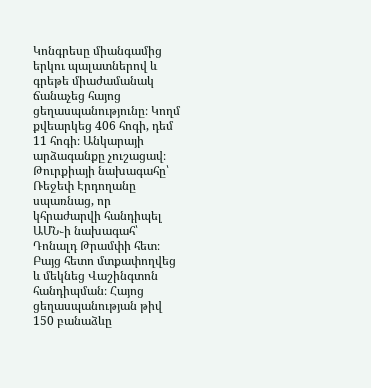Կոնգրեսը միանգամից երկու պալատներով և գրեթե միաժամանակ ճանաչեց հայոց ցեղասպանությունը։ Կողմ քվեարկեց 406 հոգի, դեմ 11 հոգի։ Անկարայի արձագանքը չուշացավ։ Թուրքիայի նախագահը՝ Ռեջեփ Էրդողանը սպառնաց, որ կհրաժարվի հանդիպել ԱՄՆ֊ի նախագահ՝ Դոնալդ Թրամփի հետ։ Բայց հետո մտքափողվեց և մեկնեց Վաշինգտոն հանդիպման։ Հայոց ցեղասպանության թիվ 150 բանաձևը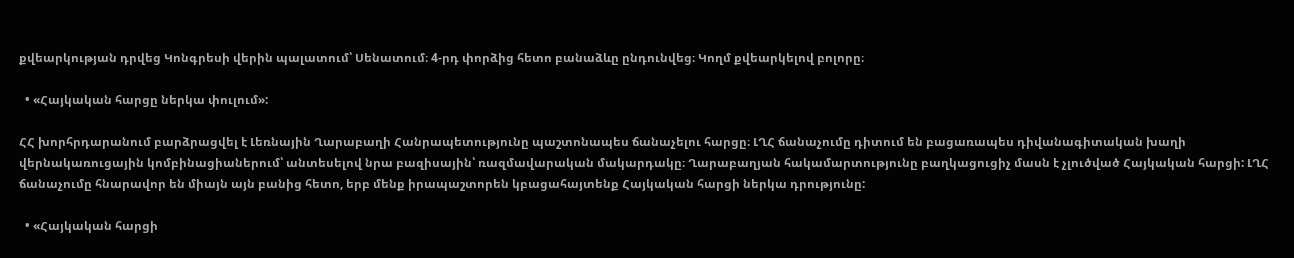քվեարկության դրվեց Կոնգրեսի վերին պալատում՝ Սենատում։ 4-րդ փորձից հետո բանաձևը ընդունվեց։ Կողմ քվեարկելով բոլորը։

  • «Հայկական հարցը ներկա փուլում»:

ՀՀ խորհրդարանում բարձրացվել է Լեռնային Ղարաբաղի Հանրապետությունը պաշտոնապես ճանաչելու հարցը։ ԼՂՀ ճանաչումը դիտում են բացառապես դիվանագիտական խաղի վերնակառուցային կոմբինացիաներում՝ անտեսելով նրա բազիսային՝ ռազմավարական մակարդակը։ Ղարաբաղյան հակամարտությունը բաղկացուցիչ մասն է չլուծված Հայկական հարցի: ԼՂՀ ճանաչումը հնարավոր են միայն այն բանից հետո, երբ մենք իրապաշտորեն կբացահայտենք Հայկական հարցի ներկա դրությունը:

  • «Հայկական հարցի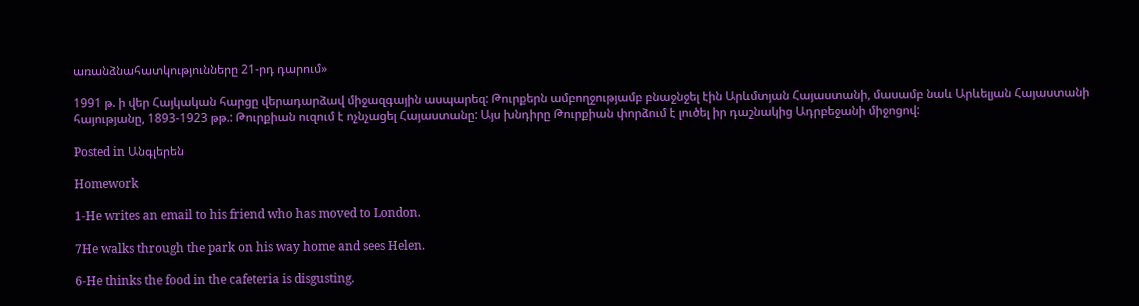առանձնահատկությունները 21-րդ դարում»

1991 թ. ի վեր Հայկական հարցը վերադարձավ միջազգային ասպարեզ: Թուրքերն ամբողջությամբ բնաջնջել էին Արևմտյան Հայաստանի, մասամբ նաև Արևելյան Հայաստանի հայությանը, 1893-1923 թթ.: Թուրքիան ուզում է ոչնչացել Հայաստանը: Այս խնդիրը Թուրքիան փորձում է լուծել իր դաշնակից Ադրբեջանի միջոցով:

Posted in Անգլերեն

Homework

1-He writes an email to his friend who has moved to London.

7He walks through the park on his way home and sees Helen.

6-He thinks the food in the cafeteria is disgusting.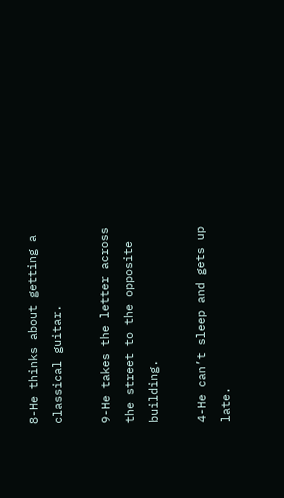8-He thinks about getting a classical guitar.

9-He takes the letter across the street to the opposite building.

4-He can’t sleep and gets up late.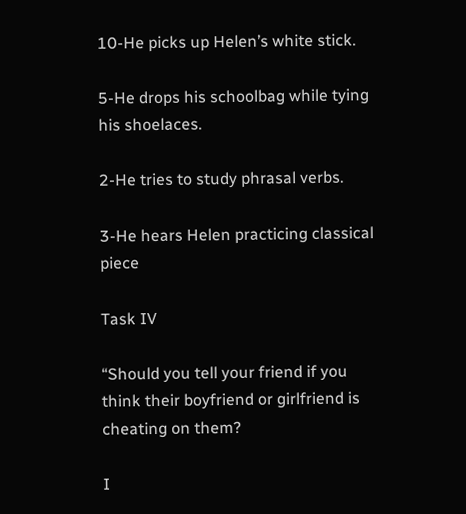10-He picks up Helen’s white stick.

5-He drops his schoolbag while tying his shoelaces.

2-He tries to study phrasal verbs.

3-He hears Helen practicing classical piece

Task IV

“Should you tell your friend if you think their boyfriend or girlfriend is cheating on them?

I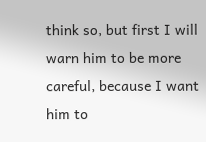think so, but first I will warn him to be more careful, because I want him to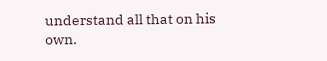understand all that on his own.